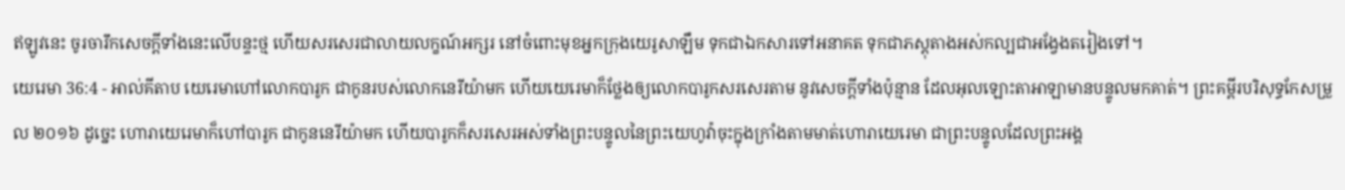ឥឡូវនេះ ចូរចារឹកសេចក្ដីទាំងនេះលើបន្ទះថ្ម ហើយសរសេរជាលាយលក្ខណ៍អក្សរ នៅចំពោះមុខអ្នកក្រុងយេរូសាឡឹម ទុកជាឯកសារទៅអនាគត ទុកជាភស្ដុតាងអស់កល្បជាអង្វែងតរៀងទៅ។
យេរេមា 36:4 - អាល់គីតាប យេរេមាហៅលោកបារូក ជាកូនរបស់លោកនេរីយ៉ាមក ហើយយេរេមាក៏ថ្លែងឲ្យលោកបារូកសរសេរតាម នូវសេចក្ដីទាំងប៉ុន្មាន ដែលអុលឡោះតាអាឡាមានបន្ទូលមកគាត់។ ព្រះគម្ពីរបរិសុទ្ធកែសម្រួល ២០១៦ ដូច្នេះ ហោរាយេរេមាក៏ហៅបារូក ជាកូននេរីយ៉ាមក ហើយបារូកក៏សរសេរអស់ទាំងព្រះបន្ទូលនៃព្រះយេហូវ៉ាចុះក្នុងក្រាំងតាមមាត់ហោរាយេរេមា ជាព្រះបន្ទូលដែលព្រះអង្គ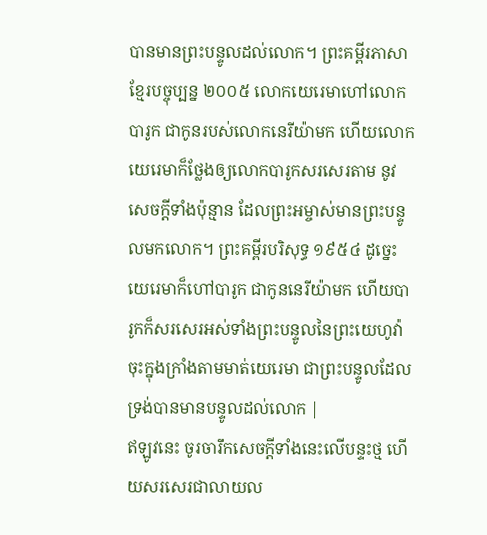បានមានព្រះបន្ទូលដល់លោក។ ព្រះគម្ពីរភាសាខ្មែរបច្ចុប្បន្ន ២០០៥ លោកយេរេមាហៅលោកបារូក ជាកូនរបស់លោកនេរីយ៉ាមក ហើយលោកយេរេមាក៏ថ្លែងឲ្យលោកបារូកសរសេរតាម នូវសេចក្ដីទាំងប៉ុន្មាន ដែលព្រះអម្ចាស់មានព្រះបន្ទូលមកលោក។ ព្រះគម្ពីរបរិសុទ្ធ ១៩៥៤ ដូច្នេះ យេរេមាក៏ហៅបារូក ជាកូននេរីយ៉ាមក ហើយបារូកក៏សរសេរអស់ទាំងព្រះបន្ទូលនៃព្រះយេហូវ៉ាចុះក្នុងក្រាំងតាមមាត់យេរេមា ជាព្រះបន្ទូលដែលទ្រង់បានមានបន្ទូលដល់លោក |
ឥឡូវនេះ ចូរចារឹកសេចក្ដីទាំងនេះលើបន្ទះថ្ម ហើយសរសេរជាលាយល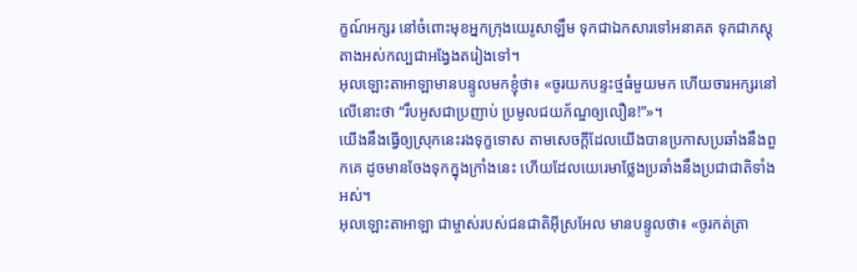ក្ខណ៍អក្សរ នៅចំពោះមុខអ្នកក្រុងយេរូសាឡឹម ទុកជាឯកសារទៅអនាគត ទុកជាភស្ដុតាងអស់កល្បជាអង្វែងតរៀងទៅ។
អុលឡោះតាអាឡាមានបន្ទូលមកខ្ញុំថា៖ «ចូរយកបន្ទះថ្មធំមួយមក ហើយចារអក្សរនៅលើនោះថា “រឹបអូសជាប្រញាប់ ប្រមូលជយភ័ណ្ឌឲ្យលឿន!”»។
យើងនឹងធ្វើឲ្យស្រុកនេះរងទុក្ខទោស តាមសេចក្ដីដែលយើងបានប្រកាសប្រឆាំងនឹងពួកគេ ដូចមានចែងទុកក្នុងក្រាំងនេះ ហើយដែលយេរេមាថ្លែងប្រឆាំងនឹងប្រជាជាតិទាំងអស់។
អុលឡោះតាអាឡា ជាម្ចាស់របស់ជនជាតិអ៊ីស្រអែល មានបន្ទូលថា៖ «ចូរកត់ត្រា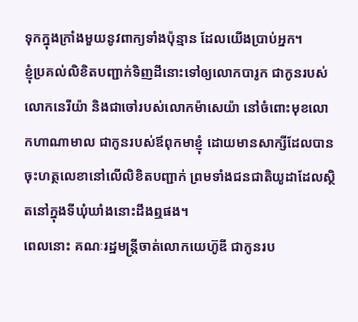ទុកក្នុងក្រាំងមួយនូវពាក្យទាំងប៉ុន្មាន ដែលយើងប្រាប់អ្នក។
ខ្ញុំប្រគល់លិខិតបញ្ជាក់ទិញដីនោះទៅឲ្យលោកបារូក ជាកូនរបស់លោកនេរីយ៉ា និងជាចៅរបស់លោកម៉ាសេយ៉ា នៅចំពោះមុខលោកហាណាមាល ជាកូនរបស់ឪពុកមាខ្ញុំ ដោយមានសាក្សីដែលបានចុះហត្ថលេខានៅលើលិខិតបញ្ជាក់ ព្រមទាំងជនជាតិយូដាដែលស្ថិតនៅក្នុងទីឃុំឃាំងនោះដឹងឮផង។
ពេលនោះ គណៈរដ្ឋមន្ត្រីចាត់លោកយេហ៊ូឌី ជាកូនរប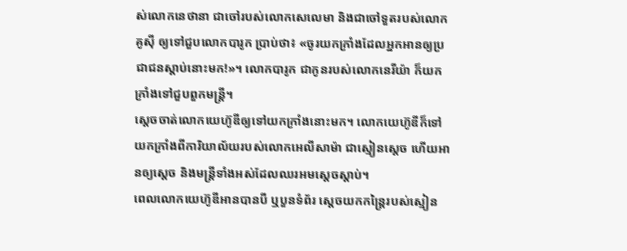ស់លោកនេថានា ជាចៅរបស់លោកសេលេមា និងជាចៅទួតរបស់លោកគូស៊ី ឲ្យទៅជួបលោកបារូក ប្រាប់ថា៖ «ចូរយកក្រាំងដែលអ្នកអានឲ្យប្រជាជនស្ដាប់នោះមក!»។ លោកបារូក ជាកូនរបស់លោកនេរីយ៉ា ក៏យកក្រាំងទៅជួបពួកមន្ត្រី។
ស្តេចចាត់លោកយេហ៊ូឌីឲ្យទៅយកក្រាំងនោះមក។ លោកយេហ៊ូឌីក៏ទៅយកក្រាំងពីការិយាល័យរបស់លោកអេលីសាម៉ា ជាស្មៀនស្តេច ហើយអានឲ្យស្តេច និងមន្ត្រីទាំងអស់ដែលឈរអមស្តេចស្ដាប់។
ពេលលោកយេហ៊ូឌីអានបានបី ឬបួនទំព័រ ស្ដេចយកកន្ត្រៃរបស់ស្មៀន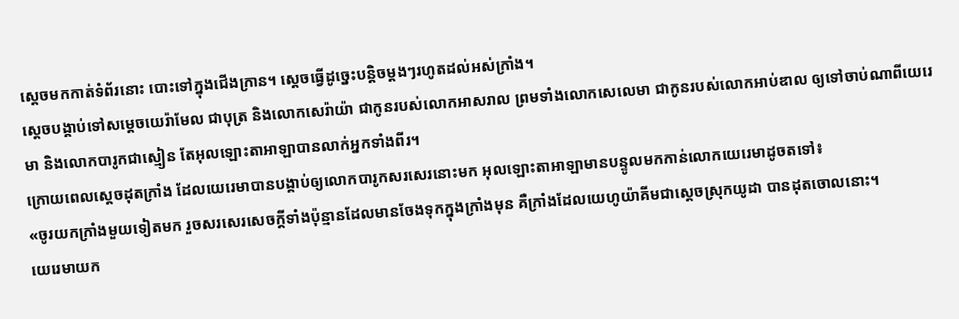ស្តេចមកកាត់ទំព័រនោះ បោះទៅក្នុងជើងក្រាន។ ស្ដេចធ្វើដូច្នេះបន្តិចម្ដងៗរហូតដល់អស់ក្រាំង។
ស្តេចបង្គាប់ទៅសម្ដេចយេរ៉ាមែល ជាបុត្រ និងលោកសេរ៉ាយ៉ា ជាកូនរបស់លោកអាសរាល ព្រមទាំងលោកសេលេមា ជាកូនរបស់លោកអាប់ឌាល ឲ្យទៅចាប់ណាពីយេរេមា និងលោកបារូកជាស្មៀន តែអុលឡោះតាអាឡាបានលាក់អ្នកទាំងពីរ។
ក្រោយពេលស្តេចដុតក្រាំង ដែលយេរេមាបានបង្គាប់ឲ្យលោកបារូកសរសេរនោះមក អុលឡោះតាអាឡាមានបន្ទូលមកកាន់លោកយេរេមាដូចតទៅ៖
«ចូរយកក្រាំងមួយទៀតមក រួចសរសេរសេចក្ដីទាំងប៉ុន្មានដែលមានចែងទុកក្នុងក្រាំងមុន គឺក្រាំងដែលយេហូយ៉ាគីមជាស្ដេចស្រុកយូដា បានដុតចោលនោះ។
យេរេមាយក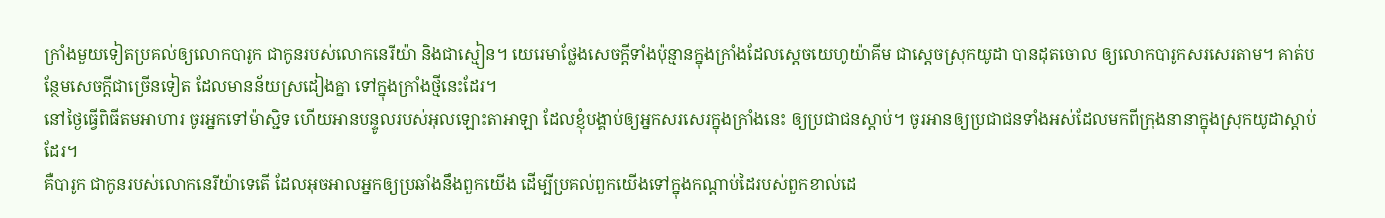ក្រាំងមួយទៀតប្រគល់ឲ្យលោកបារូក ជាកូនរបស់លោកនេរីយ៉ា និងជាស្មៀន។ យេរេមាថ្លែងសេចក្ដីទាំងប៉ុន្មានក្នុងក្រាំងដែលស្តេចយេហូយ៉ាគីម ជាស្ដេចស្រុកយូដា បានដុតចោល ឲ្យលោកបារូកសរសេរតាម។ គាត់បន្ថែមសេចក្ដីជាច្រើនទៀត ដែលមានន័យស្រដៀងគ្នា ទៅក្នុងក្រាំងថ្មីនេះដែរ។
នៅថ្ងៃធ្វើពិធីតមអាហារ ចូរអ្នកទៅម៉ាស្ជិទ ហើយអានបន្ទូលរបស់អុលឡោះតាអាឡា ដែលខ្ញុំបង្គាប់ឲ្យអ្នកសរសេរក្នុងក្រាំងនេះ ឲ្យប្រជាជនស្ដាប់។ ចូរអានឲ្យប្រជាជនទាំងអស់ដែលមកពីក្រុងនានាក្នុងស្រុកយូដាស្ដាប់ដែរ។
គឺបារូក ជាកូនរបស់លោកនេរីយ៉ាទេតើ ដែលអុចអាលអ្នកឲ្យប្រឆាំងនឹងពួកយើង ដើម្បីប្រគល់ពួកយើងទៅក្នុងកណ្ដាប់ដៃរបស់ពួកខាល់ដេ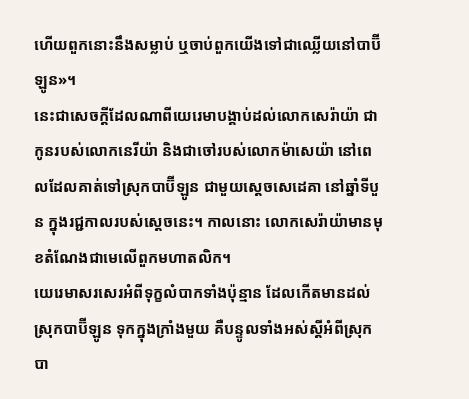ហើយពួកនោះនឹងសម្លាប់ ឬចាប់ពួកយើងទៅជាឈ្លើយនៅបាប៊ីឡូន»។
នេះជាសេចក្ដីដែលណាពីយេរេមាបង្គាប់ដល់លោកសេរ៉ាយ៉ា ជាកូនរបស់លោកនេរីយ៉ា និងជាចៅរបស់លោកម៉ាសេយ៉ា នៅពេលដែលគាត់ទៅស្រុកបាប៊ីឡូន ជាមួយស្តេចសេដេគា នៅឆ្នាំទីបួន ក្នុងរជ្ជកាលរបស់ស្ដេចនេះ។ កាលនោះ លោកសេរ៉ាយ៉ាមានមុខតំណែងជាមេលើពួកមហាតលិក។
យេរេមាសរសេរអំពីទុក្ខលំបាកទាំងប៉ុន្មាន ដែលកើតមានដល់ស្រុកបាប៊ីឡូន ទុកក្នុងក្រាំងមួយ គឺបន្ទូលទាំងអស់ស្ដីអំពីស្រុកបា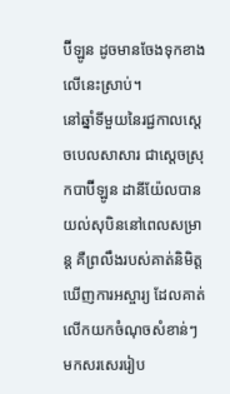ប៊ីឡូន ដូចមានចែងទុកខាងលើនេះស្រាប់។
នៅឆ្នាំទីមួយនៃរជ្ជកាលស្តេចបេលសាសារ ជាស្ដេចស្រុកបាប៊ីឡូន ដានីយ៉ែលបានយល់សុបិននៅពេលសម្រាន្ដ គឺព្រលឹងរបស់គាត់និមិត្តឃើញការអស្ចារ្យ ដែលគាត់លើកយកចំណុចសំខាន់ៗ មកសរសេររៀប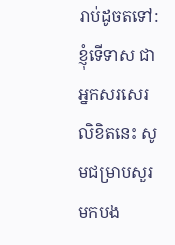រាប់ដូចតទៅ:
ខ្ញុំទើទាស ជាអ្នកសរសេរលិខិតនេះ សូមជម្រាបសួរមកបង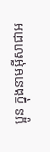ប្អូន ក្នុងនាមអ៊ីសាជាអ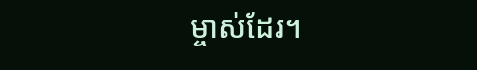ម្ចាស់ដែរ។